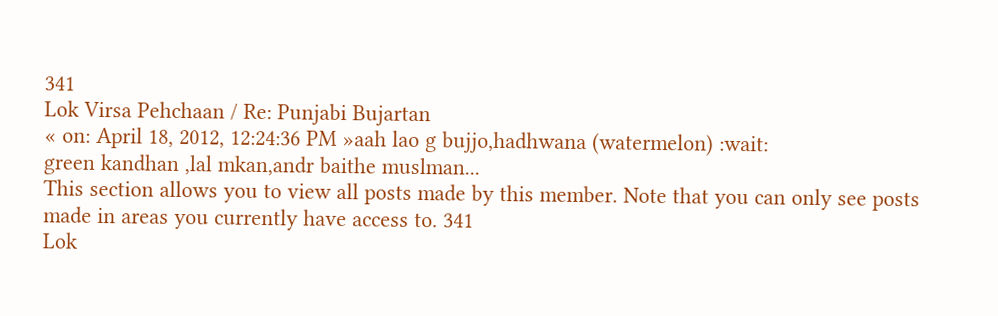341
Lok Virsa Pehchaan / Re: Punjabi Bujartan
« on: April 18, 2012, 12:24:36 PM »aah lao g bujjo,hadhwana (watermelon) :wait:
green kandhan ,lal mkan,andr baithe muslman...
This section allows you to view all posts made by this member. Note that you can only see posts made in areas you currently have access to. 341
Lok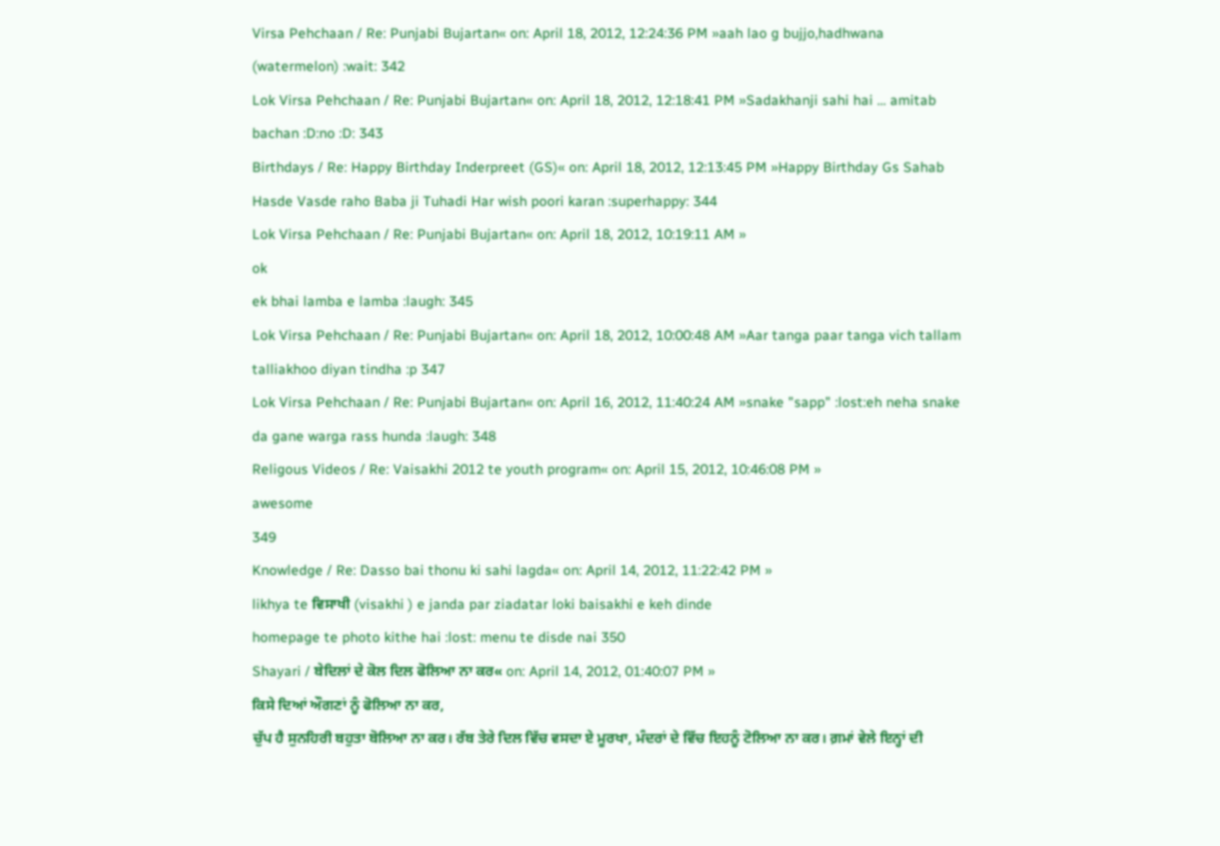Virsa Pehchaan / Re: Punjabi Bujartan« on: April 18, 2012, 12:24:36 PM »aah lao g bujjo,hadhwana (watermelon) :wait: 342
Lok Virsa Pehchaan / Re: Punjabi Bujartan« on: April 18, 2012, 12:18:41 PM »Sadakhanji sahi hai ... amitab bachan :D:no :D: 343
Birthdays / Re: Happy Birthday Inderpreet (GS)« on: April 18, 2012, 12:13:45 PM »Happy Birthday Gs Sahab Hasde Vasde raho Baba ji Tuhadi Har wish poori karan :superhappy: 344
Lok Virsa Pehchaan / Re: Punjabi Bujartan« on: April 18, 2012, 10:19:11 AM »
ok
ek bhai lamba e lamba :laugh: 345
Lok Virsa Pehchaan / Re: Punjabi Bujartan« on: April 18, 2012, 10:00:48 AM »Aar tanga paar tanga vich tallam talliakhoo diyan tindha :p 347
Lok Virsa Pehchaan / Re: Punjabi Bujartan« on: April 16, 2012, 11:40:24 AM »snake "sapp" :lost:eh neha snake da gane warga rass hunda :laugh: 348
Religous Videos / Re: Vaisakhi 2012 te youth program« on: April 15, 2012, 10:46:08 PM »
awesome
349
Knowledge / Re: Dasso bai thonu ki sahi lagda« on: April 14, 2012, 11:22:42 PM »
likhya te ਵਿਸਾਖੀ (visakhi ) e janda par ziadatar loki baisakhi e keh dinde
homepage te photo kithe hai :lost: menu te disde nai 350
Shayari / ਬੇਦਿਲਾਂ ਦੇ ਕੋਲ ਦਿਲ ਫੋਲਿਆ ਨਾ ਕਰ« on: April 14, 2012, 01:40:07 PM »
ਕਿਸੇ ਦਿਆਂ ਔਗਣਾਂ ਨੂੰ ਫੋਲਿਆ ਨਾ ਕਰ,
ਚੁੱਪ ਹੈ ਸੁਨਹਿਰੀ ਬਹੁਤਾ ਬੋਲਿਆ ਨਾ ਕਰ। ਰੱਬ ਤੇਰੇ ਦਿਲ ਵਿੱਚ ਵਸਦਾ ਏ ਮੂਰਖਾ, ਮੰਦਰਾਂ ਦੇ ਵਿੱਚ ਇਹਨੂੰ ਟੋਲਿਆ ਨਾ ਕਰ। ਗ਼ਮਾਂ ਵੇਲੇ ਇਨ੍ਹਾਂ ਦੀ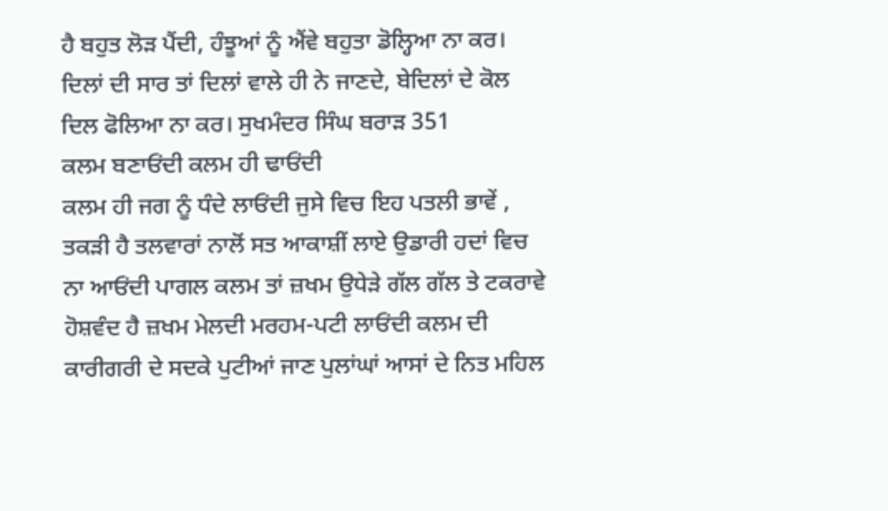ਹੈ ਬਹੁਤ ਲੋੜ ਪੈਂਦੀ, ਹੰਝੂਆਂ ਨੂੰ ਐਂਵੇ ਬਹੁਤਾ ਡੋਲ੍ਹਿਆ ਨਾ ਕਰ। ਦਿਲਾਂ ਦੀ ਸਾਰ ਤਾਂ ਦਿਲਾਂ ਵਾਲੇ ਹੀ ਨੇ ਜਾਣਦੇ, ਬੇਦਿਲਾਂ ਦੇ ਕੋਲ ਦਿਲ ਫੋਲਿਆ ਨਾ ਕਰ। ਸੁਖਮੰਦਰ ਸਿੰਘ ਬਰਾੜ 351
ਕਲਮ ਬਣਾਓਂਦੀ ਕਲਮ ਹੀ ਢਾਓਂਦੀ
ਕਲਮ ਹੀ ਜਗ ਨੂੰ ਧੰਦੇ ਲਾਓਂਦੀ ਜੁਸੇ ਵਿਚ ਇਹ ਪਤਲੀ ਭਾਵੇਂ , ਤਕੜੀ ਹੈ ਤਲਵਾਰਾਂ ਨਾਲੋਂ ਸਤ ਆਕਾਸ਼ੀਂ ਲਾਏ ਉਡਾਰੀ ਹਦਾਂ ਵਿਚ ਨਾ ਆਓਂਦੀ ਪਾਗਲ ਕਲਮ ਤਾਂ ਜ਼ਖਮ ਉਧੇੜੇ ਗੱਲ ਗੱਲ ਤੇ ਟਕਰਾਵੇ ਹੋਸ਼ਵੰਦ ਹੈ ਜ਼ਖਮ ਮੇਲਦੀ ਮਰਹਮ-ਪਟੀ ਲਾਓਂਦੀ ਕਲਮ ਦੀ ਕਾਰੀਗਰੀ ਦੇ ਸਦਕੇ ਪੁਟੀਆਂ ਜਾਣ ਪੁਲਾਂਘਾਂ ਆਸਾਂ ਦੇ ਨਿਤ ਮਹਿਲ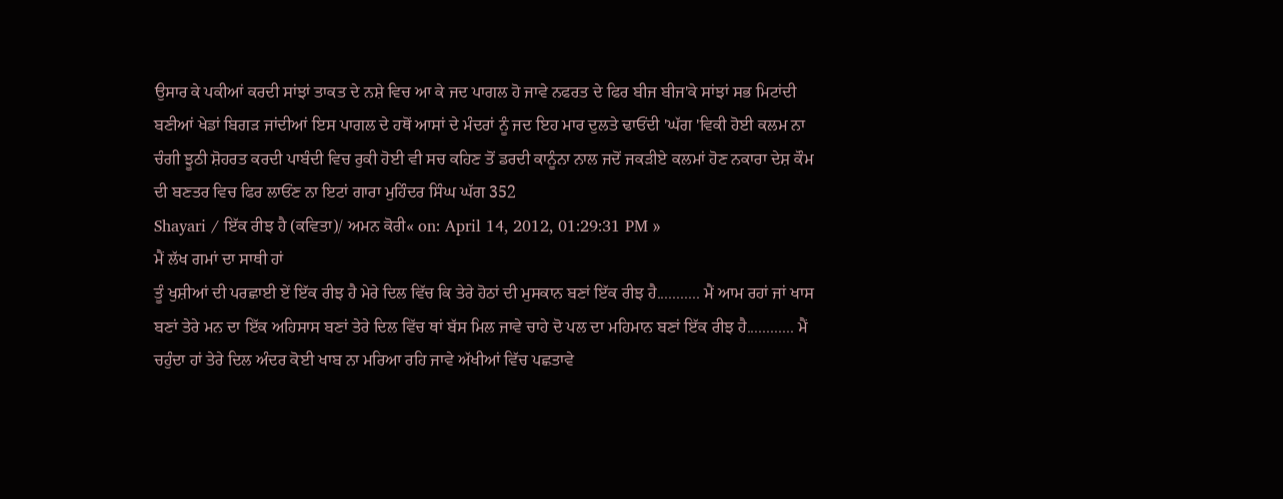ਉਸਾਰ ਕੇ ਪਕੀਆਂ ਕਰਦੀ ਸਾਂਝਾਂ ਤਾਕਤ ਦੇ ਨਸ਼ੇ ਵਿਚ ਆ ਕੇ ਜਦ ਪਾਗਲ ਹੋ ਜਾਵੇ ਨਫਰਤ ਦੇ ਫਿਰ ਬੀਜ ਬੀਜ'ਕੇ ਸਾਂਝਾਂ ਸਭ ਮਿਟਾਂਦੀ ਬਣੀਆਂ ਖੇਡਾਂ ਬਿਗੜ ਜਾਂਦੀਆਂ ਇਸ ਪਾਗਲ ਦੇ ਹਥੋਂ ਆਸਾਂ ਦੇ ਮੰਦਰਾਂ ਨੂੰ ਜਦ ਇਹ ਮਾਰ ਦੁਲਤੇ ਢਾਓਂਦੀ 'ਘੱਗ 'ਵਿਕੀ ਹੋਈ ਕਲਮ ਨਾ ਚੰਗੀ ਝੂਠੀ ਸ਼ੋਹਰਤ ਕਰਦੀ ਪਾਬੰਦੀ ਵਿਚ ਰੁਕੀ ਹੋਈ ਵੀ ਸਚ ਕਹਿਣ ਤੋਂ ਡਰਦੀ ਕਾਨੂੰਨਾ ਨਾਲ ਜਦੋਂ ਜਕੜੀਏ ਕਲਮਾਂ ਹੋਣ ਨਕਾਰਾ ਦੇਸ਼ ਕੌਮ ਦੀ ਬਣਤਰ ਵਿਚ ਫਿਰ ਲਾਓਂਣ ਨਾ ਇਟਾਂ ਗਾਰਾ ਮੁਹਿੰਦਰ ਸਿੰਘ ਘੱਗ 352
Shayari / ਇੱਕ ਰੀਝ ਹੈ (ਕਵਿਤਾ)/ ਅਮਨ ਕੋਰੀ« on: April 14, 2012, 01:29:31 PM »
ਮੈਂ ਲੱਖ ਗਮਾਂ ਦਾ ਸਾਥੀ ਹਾਂ
ਤੂੰ ਖੁਸ਼ੀਆਂ ਦੀ ਪਰਛਾਈ ਏਂ ਇੱਕ ਰੀਝ ਹੈ ਮੇਰੇ ਦਿਲ ਵਿੱਚ ਕਿ ਤੇਰੇ ਹੋਠਾਂ ਦੀ ਮੁਸਕਾਨ ਬਣਾਂ ਇੱਕ ਰੀਝ ਹੈ........... ਮੈਂ ਆਮ ਰਹਾਂ ਜਾਂ ਖਾਸ ਬਣਾਂ ਤੇਰੇ ਮਨ ਦਾ ਇੱਕ ਅਹਿਸਾਸ ਬਣਾਂ ਤੇਰੇ ਦਿਲ ਵਿੱਚ ਥਾਂ ਬੱਸ ਮਿਲ ਜਾਵੇ ਚਾਹੇ ਦੋ ਪਲ ਦਾ ਮਹਿਮਾਨ ਬਣਾਂ ਇੱਕ ਰੀਝ ਹੈ............ ਮੈਂ ਚਹੁੰਦਾ ਹਾਂ ਤੇਰੇ ਦਿਲ ਅੰਦਰ ਕੋਈ ਖਾਬ ਨਾ ਮਰਿਆ ਰਹਿ ਜਾਵੇ ਅੱਖੀਆਂ ਵਿੱਚ ਪਛਤਾਵੇ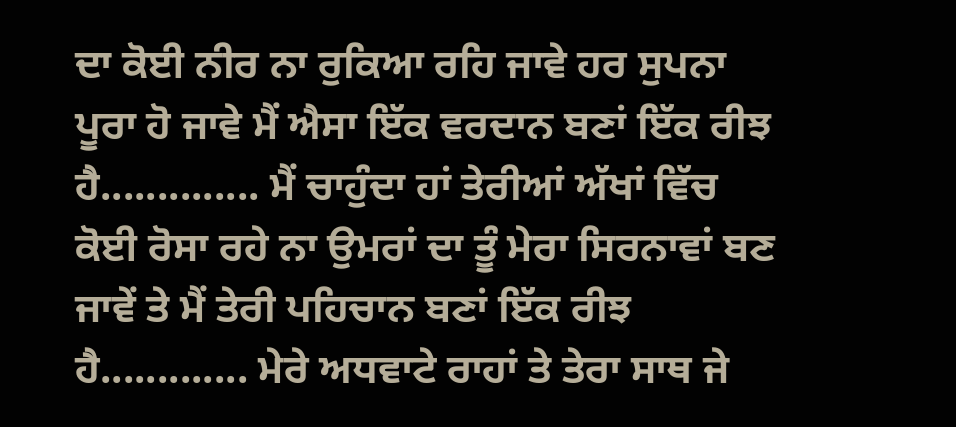ਦਾ ਕੋਈ ਨੀਰ ਨਾ ਰੁਕਿਆ ਰਹਿ ਜਾਵੇ ਹਰ ਸੁਪਨਾ ਪੂਰਾ ਹੋ ਜਾਵੇ ਮੈਂ ਐਸਾ ਇੱਕ ਵਰਦਾਨ ਬਣਾਂ ਇੱਕ ਰੀਝ ਹੈ.............. ਮੈਂ ਚਾਹੁੰਦਾ ਹਾਂ ਤੇਰੀਆਂ ਅੱਖਾਂ ਵਿੱਚ ਕੋਈ ਰੋਸਾ ਰਹੇ ਨਾ ਉਮਰਾਂ ਦਾ ਤੂੰ ਮੇਰਾ ਸਿਰਨਾਵਾਂ ਬਣ ਜਾਵੇਂ ਤੇ ਮੈਂ ਤੇਰੀ ਪਹਿਚਾਨ ਬਣਾਂ ਇੱਕ ਰੀਝ ਹੈ............. ਮੇਰੇ ਅਧਵਾਟੇ ਰਾਹਾਂ ਤੇ ਤੇਰਾ ਸਾਥ ਜੇ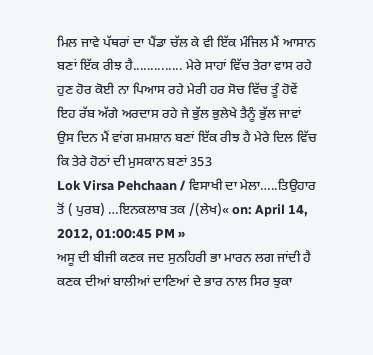ਮਿਲ ਜਾਵੇ ਪੱਥਰਾਂ ਦਾ ਪੈਂਡਾ ਚੱਲ ਕੇ ਵੀ ਇੱਕ ਮੰਜਿਲ ਮੈਂ ਆਸਾਨ ਬਣਾਂ ਇੱਕ ਰੀਝ ਹੈ.............. ਮੇਰੇ ਸਾਹਾਂ ਵਿੱਚ ਤੇਰਾ ਵਾਸ ਰਹੇ ਹੁਣ ਹੋਰ ਕੋਈ ਨਾ ਪਿਆਸ ਰਹੇ ਮੇਰੀ ਹਰ ਸੋਚ ਵਿੱਚ ਤੂੰ ਹੋਵੇਂ ਇਹ ਰੱਬ ਅੱਗੇ ਅਰਦਾਸ ਰਹੇ ਜੇ ਭੁੱਲ ਭੁਲੇਖੇ ਤੈਨੂੰ ਭੁੱਲ ਜਾਵਾਂ ਉਸ ਦਿਨ ਮੈਂ ਵਾਂਗ ਸ਼ਮਸ਼ਾਨ ਬਣਾਂ ਇੱਕ ਰੀਝ ਹੈ ਮੇਰੇ ਦਿਲ ਵਿੱਚ ਕਿ ਤੇਰੇ ਹੋਠਾਂ ਦੀ ਮੁਸਕਾਨ ਬਣਾਂ 353
Lok Virsa Pehchaan / ਵਿਸਾਖੀ ਦਾ ਮੇਲਾ…..ਤਿਉਹਾਰ ਤੋਂ ( ਪੁਰਬ) …ਇਨਕਲਾਬ ਤਕ /(ਲੇਖ)« on: April 14, 2012, 01:00:45 PM »
ਅਸੂ ਦੀ ਬੀਜੀ ਕਣਕ ਜਦ ਸੁਨਹਿਰੀ ਭਾ ਮਾਰਨ ਲਗ ਜਾਂਦੀ ਹੈ ਕਣਕ ਦੀਆਂ ਬਾਲੀਆਂ ਦਾਣਿਆਂ ਦੇ ਭਾਰ ਨਾਲ ਸਿਰ ਝੁਕਾ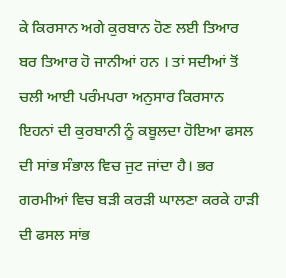ਕੇ ਕਿਰਸਾਨ ਅਗੇ ਕੁਰਬਾਨ ਹੋਣ ਲਈ ਤਿਆਰ ਬਰ ਤਿਆਰ ਹੋ ਜਾਨੀਆਂ ਹਨ । ਤਾਂ ਸਦੀਆਂ ਤੋਂ ਚਲੀ ਆਈ ਪਰੰਮਪਰਾ ਅਨੁਸਾਰ ਕਿਰਸਾਨ ਇਹਨਾਂ ਦੀ ਕੁਰਬਾਨੀ ਨੂੰ ਕਬੂਲਦਾ ਹੋਇਆ ਫਸਲ ਦੀ ਸਾਂਭ ਸੰਭਾਲ ਵਿਚ ਜੁਟ ਜਾਂਦਾ ਹੈ। ਭਰ ਗਰਮੀਆਂ ਵਿਚ ਬੜੀ ਕਰੜੀ ਘਾਲਣਾ ਕਰਕੇ ਹਾੜੀ ਦੀ ਫਸਲ ਸਾਂਭ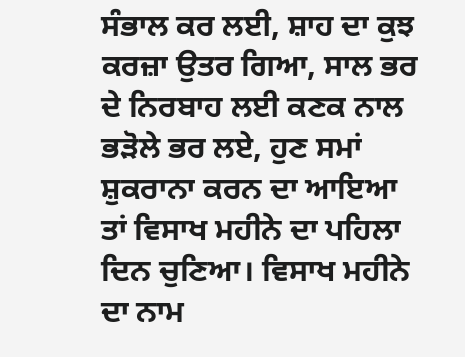ਸੰਭਾਲ ਕਰ ਲਈ, ਸ਼ਾਹ ਦਾ ਕੁਝ ਕਰਜ਼ਾ ਉਤਰ ਗਿਆ, ਸਾਲ ਭਰ ਦੇ ਨਿਰਬਾਹ ਲਈ ਕਣਕ ਨਾਲ ਭੜੋਲੇ ਭਰ ਲਏ, ਹੁਣ ਸਮਾਂ ਸ਼ੁਕਰਾਨਾ ਕਰਨ ਦਾ ਆਇਆ ਤਾਂ ਵਿਸਾਖ ਮਹੀਨੇ ਦਾ ਪਹਿਲਾ ਦਿਨ ਚੁਣਿਆ। ਵਿਸਾਖ ਮਹੀਨੇ ਦਾ ਨਾਮ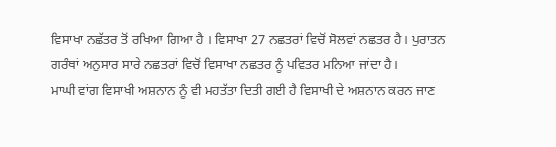ਵਿਸਾਖਾ ਨਛੱਤਰ ਤੋਂ ਰਖਿਆ ਗਿਆ ਹੈ । ਵਿਸਾਖਾ 27 ਨਛਤਰਾਂ ਵਿਚੋਂ ਸੋਲਵਾਂ ਨਛਤਰ ਹੈ। ਪੁਰਾਤਨ ਗਰੰਥਾਂ ਅਨੁਸਾਰ ਸਾਰੇ ਨਛਤਰਾਂ ਵਿਚੋਂ ਵਿਸਾਖਾ ਨਛਤਰ ਨੂੰ ਪਵਿਤਰ ਮਨਿਆ ਜਾਂਦਾ ਹੈ।
ਮਾਘੀ ਵਾਂਗ ਵਿਸਾਖੀ ਅਸ਼ਨਾਨ ਨੂੰ ਵੀ ਮਹਤੱਤਾ ਦਿਤੀ ਗਈ ਹੈ ਵਿਸਾਖੀ ਦੇ ਅਸ਼ਨਾਨ ਕਰਨ ਜਾਣ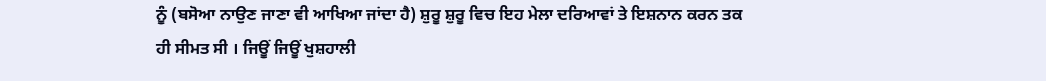ਨੂੰ (ਬਸੋਆ ਨਾਉਣ ਜਾਣਾ ਵੀ ਆਖਿਆ ਜਾਂਦਾ ਹੈ) ਸ਼ੁਰੂ ਸ਼ੁਰੂ ਵਿਚ ਇਹ ਮੇਲਾ ਦਰਿਆਵਾਂ ਤੇ ਇਸ਼ਨਾਨ ਕਰਨ ਤਕ ਹੀ ਸੀਮਤ ਸੀ । ਜਿਊਂ ਜਿਊਂ ਖੁਸ਼ਹਾਲੀ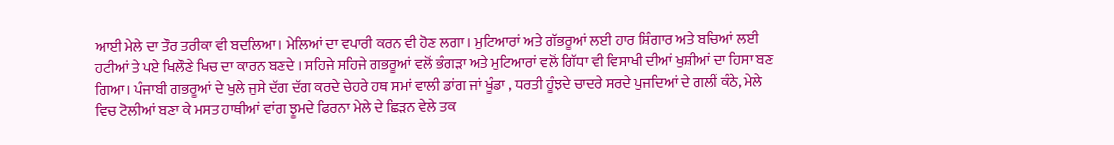ਆਈ ਮੇਲੇ ਦਾ ਤੌਰ ਤਰੀਕਾ ਵੀ ਬਦਲਿਆ। ਮੇਲਿਆਂ ਦਾ ਵਪਾਰੀ ਕਰਨ ਵੀ ਹੋਣ ਲਗਾ। ਮੁਟਿਆਰਾਂ ਅਤੇ ਗੱਭਰੂਆਂ ਲਈ ਹਾਰ ਸ਼ਿੰਗਾਰ ਅਤੇ ਬਚਿਆਂ ਲਈ ਹਟੀਆਂ ਤੇ ਪਏ ਖਿਲੌਣੇ ਖਿਚ ਦਾ ਕਾਰਨ ਬਣਦੇ । ਸਹਿਜੇ ਸਹਿਜੇ ਗਭਰੂਆਂ ਵਲੋਂ ਭੰਗੜਾ ਅਤੇ ਮੁਟਿਆਰਾਂ ਵਲੋਂ ਗਿੱਧਾ ਵੀ ਵਿਸਾਖੀ ਦੀਆਂ ਖੁਸ਼ੀਆਂ ਦਾ ਹਿਸਾ ਬਣ ਗਿਆ। ਪੰਜਾਬੀ ਗਭਰੂਆਂ ਦੇ ਖੁਲੇ ਜੁਸੇ ਦੱਗ ਦੱਗ ਕਰਦੇ ਚੇਹਰੇ ਹਥ ਸਮਾਂ ਵਾਲੀ ਡਾਂਗ ਜਾਂ ਖੂੰਡਾ , ਧਰਤੀ ਹੂੰਝਦੇ ਚਾਦਰੇ ਸਰਦੇ ਪੁਜਦਿਆਂ ਦੇ ਗਲੀਂ ਕੰਠੇ, ਮੇਲੇ ਵਿਚ ਟੋਲੀਆਂ ਬਣਾ ਕੇ ਮਸਤ ਹਾਥੀਆਂ ਵਾਂਗ ਝੂਮਦੇ ਫਿਰਨਾ ਮੇਲੇ ਦੇ ਛਿੜਨ ਵੇਲੇ ਤਕ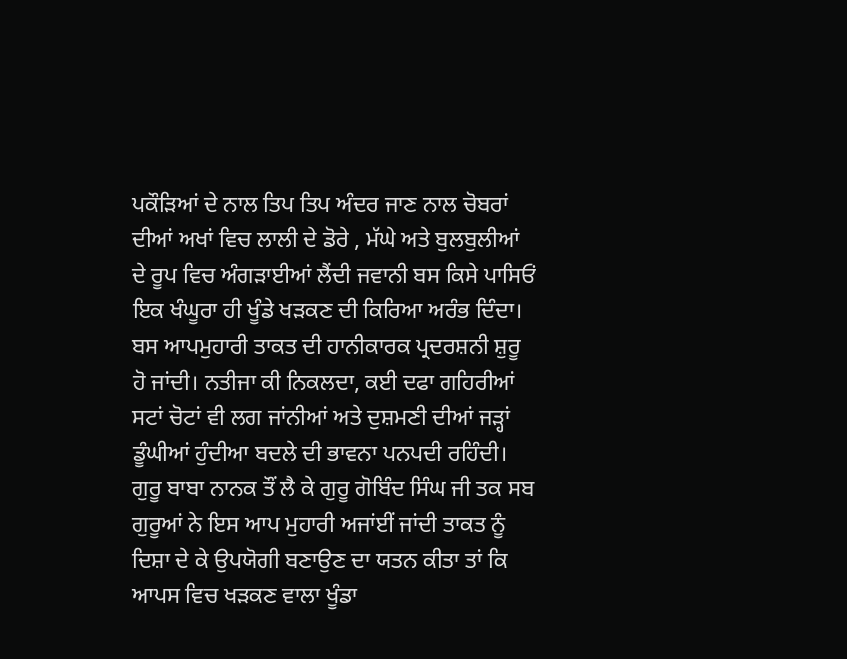ਪਕੌੜਿਆਂ ਦੇ ਨਾਲ ਤਿਪ ਤਿਪ ਅੰਦਰ ਜਾਣ ਨਾਲ ਚੋਬਰਾਂ ਦੀਆਂ ਅਖਾਂ ਵਿਚ ਲਾਲੀ ਦੇ ਡੋਰੇ , ਮੱਘੇ ਅਤੇ ਬੁਲਬੁਲੀਆਂ ਦੇ ਰੂਪ ਵਿਚ ਅੰਗੜਾਈਆਂ ਲੈਂਦੀ ਜਵਾਨੀ ਬਸ ਕਿਸੇ ਪਾਸਿਓਂ ਇਕ ਖੰਘੂਰਾ ਹੀ ਖੂੰਡੇ ਖੜਕਣ ਦੀ ਕਿਰਿਆ ਅਰੰਭ ਦਿੰਦਾ। ਬਸ ਆਪਮੁਹਾਰੀ ਤਾਕਤ ਦੀ ਹਾਨੀਕਾਰਕ ਪ੍ਰਦਰਸ਼ਨੀ ਸ਼ੁਰੂ ਹੋ ਜਾਂਦੀ। ਨਤੀਜਾ ਕੀ ਨਿਕਲਦਾ, ਕਈ ਦਫਾ ਗਹਿਰੀਆਂ ਸਟਾਂ ਚੋਟਾਂ ਵੀ ਲਗ ਜਾਂਨੀਆਂ ਅਤੇ ਦੁਸ਼ਮਣੀ ਦੀਆਂ ਜੜ੍ਹਾਂ ਡੂੰਘੀਆਂ ਹੁੰਦੀਆ ਬਦਲੇ ਦੀ ਭਾਵਨਾ ਪਨਪਦੀ ਰਹਿੰਦੀ। ਗੁਰੂ ਬਾਬਾ ਨਾਨਕ ਤੌਂ ਲੈ ਕੇ ਗੁਰੂ ਗੋਬਿੰਦ ਸਿੰਘ ਜੀ ਤਕ ਸਬ ਗੁਰੂਆਂ ਨੇ ਇਸ ਆਪ ਮੁਹਾਰੀ ਅਜਾਂਈਂ ਜਾਂਦੀ ਤਾਕਤ ਨੂੰ ਦਿਸ਼ਾ ਦੇ ਕੇ ਉਪਯੋਗੀ ਬਣਾਉਣ ਦਾ ਯਤਨ ਕੀਤਾ ਤਾਂ ਕਿ ਆਪਸ ਵਿਚ ਖੜਕਣ ਵਾਲਾ ਖੂੰਡਾ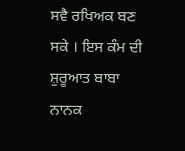ਸਵੈ ਰਖਿਅਕ ਬਣ ਸਕੇ । ਇਸ ਕੰਮ ਦੀ ਸ਼ੁਰੂਆਤ ਬਾਬਾ ਨਾਨਕ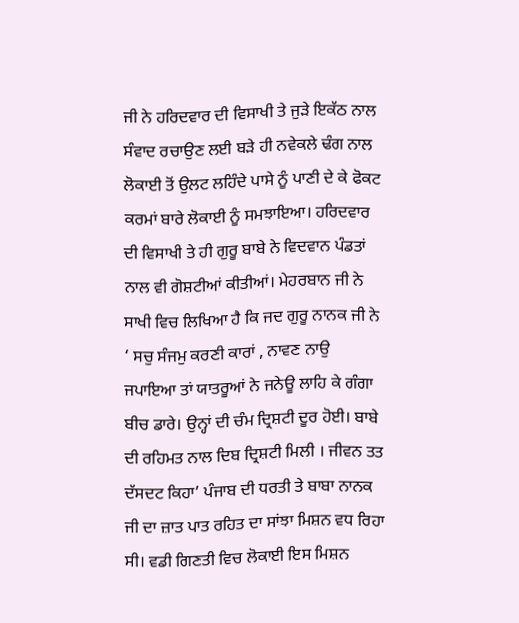ਜੀ ਨੇ ਹਰਿਦਵਾਰ ਦੀ ਵਿਸਾਖੀ ਤੇ ਜੁੜੇ ਇਕੱਠ ਨਾਲ ਸੰਵਾਦ ਰਚਾਉਣ ਲਈ ਬੜੇ ਹੀ ਨਵੇਕਲੇ ਢੰਗ ਨਾਲ ਲੋਕਾਈ ਤੋਂ ਉਲਟ ਲਹਿੰਦੇ ਪਾਸੇ ਨੂੰ ਪਾਣੀ ਦੇ ਕੇ ਫੋਕਟ ਕਰਮਾਂ ਬਾਰੇ ਲੋਕਾਈ ਨੂੰ ਸਮਝਾਇਆ। ਹਰਿਦਵਾਰ ਦੀ ਵਿਸਾਖੀ ਤੇ ਹੀ ਗੁਰੂ ਬਾਬੇ ਨੇ ਵਿਦਵਾਨ ਪੰਡਤਾਂ ਨਾਲ ਵੀ ਗੋਸ਼ਟੀਆਂ ਕੀਤੀਆਂ। ਮੇਹਰਬਾਨ ਜੀ ਨੇ ਸਾਖੀ ਵਿਚ ਲਿਖਿਆ ਹੈ ਕਿ ਜਦ ਗੁਰੂ ਨਾਨਕ ਜੀ ਨੇ ‘ ਸਚੁ ਸੰਜਮੁ ਕਰਣੀ ਕਾਰਾਂ , ਨਾਵਣ ਨਾਉ ਜਪਾਇਆ ਤਾਂ ਯਾਤਰੂਆਂ ਨੇ ਜਨੇਊ ਲਾਹਿ ਕੇ ਗੰਗਾ ਬੀਚ ਡਾਰੇ। ਉਨ੍ਹਾਂ ਦੀ ਚੰਮ ਦ੍ਰਿਸ਼ਟੀ ਦੂਰ ਹੋਈ। ਬਾਬੇ ਦੀ ਰਹਿਮਤ ਨਾਲ ਦਿਬ ਦ੍ਰਿਸ਼ਟੀ ਮਿਲੀ । ਜੀਵਨ ਤਤ ਦੱਸਦਟ ਕਿਹਾ’ ਪੰਜਾਬ ਦੀ ਧਰਤੀ ਤੇ ਬਾਬਾ ਨਾਨਕ ਜੀ ਦਾ ਜ਼ਾਤ ਪਾਤ ਰਹਿਤ ਦਾ ਸਾਂਝਾ ਮਿਸ਼ਨ ਵਧ ਰਿਹਾ ਸੀ। ਵਡੀ ਗਿਣਤੀ ਵਿਚ ਲੋਕਾਈ ਇਸ ਮਿਸ਼ਨ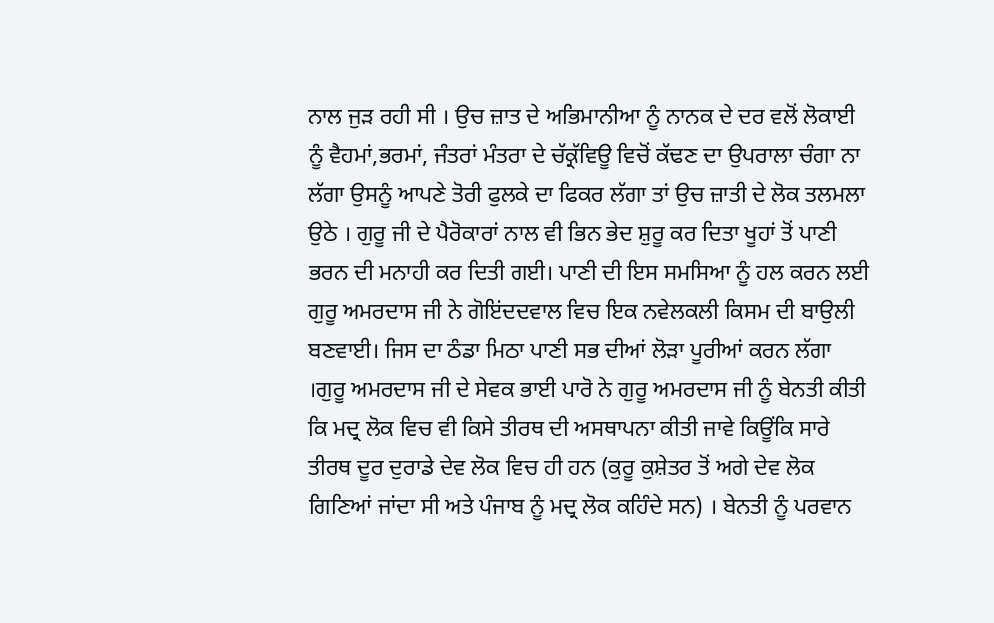ਨਾਲ ਜੁੜ ਰਹੀ ਸੀ । ਉਚ ਜ਼ਾਤ ਦੇ ਅਭਿਮਾਨੀਆ ਨੂੰ ਨਾਨਕ ਦੇ ਦਰ ਵਲੋਂ ਲੋਕਾਈ ਨੂੰ ਵੈਹਮਾਂ,ਭਰਮਾਂ, ਜੰਤਰਾਂ ਮੰਤਰਾ ਦੇ ਚੱਕ੍ਰੱਵਿਊ ਵਿਚੋਂ ਕੱਢਣ ਦਾ ਉਪਰਾਲਾ ਚੰਗਾ ਨਾ ਲੱਗਾ ਉਸਨੂੰ ਆਪਣੇ ਤੋਰੀ ਫੁਲਕੇ ਦਾ ਫਿਕਰ ਲੱਗਾ ਤਾਂ ਉਚ ਜ਼ਾਤੀ ਦੇ ਲੋਕ ਤਲਮਲਾ ਉਠੇ । ਗੁਰੂ ਜੀ ਦੇ ਪੈਰੋਕਾਰਾਂ ਨਾਲ ਵੀ ਭਿਨ ਭੇਦ ਸ਼ੁਰੂ ਕਰ ਦਿਤਾ ਖੂਹਾਂ ਤੋਂ ਪਾਣੀ ਭਰਨ ਦੀ ਮਨਾਹੀ ਕਰ ਦਿਤੀ ਗਈ। ਪਾਣੀ ਦੀ ਇਸ ਸਮਸਿਆ ਨੂੰ ਹਲ ਕਰਨ ਲਈ ਗੁਰੂ ਅਮਰਦਾਸ ਜੀ ਨੇ ਗੋਇਂਦਦਵਾਲ ਵਿਚ ਇਕ ਨਵੇਲਕਲੀ ਕਿਸਮ ਦੀ ਬਾਉਲੀ ਬਣਵਾਈ। ਜਿਸ ਦਾ ਠੰਡਾ ਮਿਠਾ ਪਾਣੀ ਸਭ ਦੀਆਂ ਲੋੜਾ ਪੂਰੀਆਂ ਕਰਨ ਲੱਗਾ ।ਗੁਰੂ ਅਮਰਦਾਸ ਜੀ ਦੇ ਸੇਵਕ ਭਾਈ ਪਾਰੋ ਨੇ ਗੁਰੂ ਅਮਰਦਾਸ ਜੀ ਨੂੰ ਬੇਨਤੀ ਕੀਤੀ ਕਿ ਮਦ੍ਰ ਲੋਕ ਵਿਚ ਵੀ ਕਿਸੇ ਤੀਰਥ ਦੀ ਅਸਥਾਪਨਾ ਕੀਤੀ ਜਾਵੇ ਕਿਊਂਕਿ ਸਾਰੇ ਤੀਰਥ ਦੂਰ ਦੁਰਾਡੇ ਦੇਵ ਲੋਕ ਵਿਚ ਹੀ ਹਨ (ਕੁਰੂ ਕੁਸ਼ੇਤਰ ਤੋਂ ਅਗੇ ਦੇਵ ਲੋਕ ਗਿਣਿਆਂ ਜਾਂਦਾ ਸੀ ਅਤੇ ਪੰਜਾਬ ਨੂੰ ਮਦ੍ਰ ਲੋਕ ਕਹਿੰਦੇ ਸਨ) । ਬੇਨਤੀ ਨੂੰ ਪਰਵਾਨ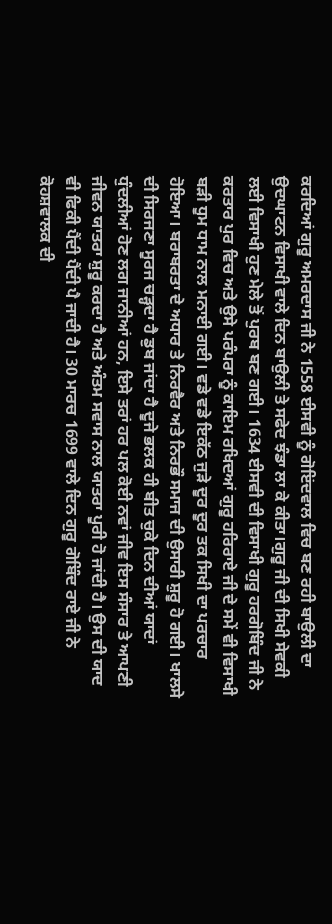ਕਰਦਿਆਂ ਗੁਰੂ ਅਮਰਦਾਸ ਜੀ ਨੇ 1558 ਈਸਵੀ ਨੂੰ ਗੋਇਂਦਵਾਲ ਵਿਚ ਬਣ ਰਹੀ ਬਾਉਲੀ ਦਾ ਉਦਘਾਟਨ ਵਿਸਾਖੀ ਵਾਲੇ ਦਿਨ ਬਾਉਲੀ ਤੇ ਸਫੇਦ ਝੰਡਾ ਲਾ ਕੇ ਕੀਤਾ।ਗੁਰੂ ਜੀ ਦੀ ਸਿਖੀ ਸੇਵਕੀ ਲਈ ਵਿਸਾਖੀ ਹੁਣ ਮੇਲੇ ਤੋਂ ਪੁਰਬ ਬਣ ਗਈ। 1634 ਈਸਵੀ ਦੀ ਵਿਸਾਖੀ ਗੁਰੂ ਹਰਗੋਬਿੰਦ ਜੀ ਨੇ ਕਰਤਾਰ ਪੁਰ ਵਿਚ ਅਤੇ ਉਸੇ ਪਰੰਪਰਾ ਨੂੰ ਕਾਇਮ ਰਖਿਦਆਂ ਗੁਰੂ ਹਰਿਰਾਏ ਜੀ ਦੇ ਸਮੇਂ ਵੀ ਵਿਸਾਖੀ ਬੜੀ ਧੂਮ ਧਾਮ ਨਾਲ ਮਨਾਈ ਗਈ। ਵਡੇ ਵਡੇ ਇਕੱਠ ਜੁੜੇ ਦੂਰ ਦੂਰ ਤਕ ਸਿਖੀ ਦਾ ਪਰਚਾਰ ਹੋਇਆ। ਬਰਾਬਰਤਾ ਦੇ ਅਧਾਰ ਤੇ ਨਿਰਵੈਰ ਅਤੇ ਨਿਰਭੌ ਸਮਾਜ ਦੀ ਉਸਾਰੀ ਸ਼ੁਰੂ ਹੋ ਗਈ। ਖਾਲਸੇ ਦੀ ਸਿਰਜਣਾ ਸੂਰਜ ਚੜ੍ਹਦਾ ਹੈ ਡੁਬ ਜਾਂਦਾ ਹੈ ਦੂਜੇ ਭਲਕ ਹੀ ਬੀਤ ਚੁਕੇ ਦਿਨ ਦੀਆਂ ਯਾਦਾਂ ਧੁੰਦਲੀਆਂ ਹੋਣ ਲਗ ਜਾਨੀਆਂ ਹਨ, ਇਸੇ ਤਰਾਂ ਹਰ ਪਲ ਕੋਈ ਨਵਾਂ ਜੀਵ ਇਸ ਸੰਸਾਰ ਤੇ ਆਪਣੀ ਜੀਵਨ ਯਾਤਰਾ ਸ਼ੁਰੂ ਕਰਦਾ ਹੈ ਅਤੇ ਅੰਤਮ ਸਵਾਸ ਨਾਲ ਯਾਤਰਾ ਪੂਰੀ ਹੋ ਜਾਂਦੀ ਹੈ। ਉਸ ਦੀ ਯਾਦ ਵੀ ਫਿਕੀ ਪੈਂਦੀ ਪੈਂਦੀ ਪੈ ਜਾਦੀ ਹੈ। 30 ਮਾਰਚ 1699 ਵਾਲੇ ਦਿਨ ਗੁਰੂ ਗੋਬਿੰਦ ਰਾਏ ਜੀ ਨੇ ਕੋਹਸ਼ਵਾਲਕ ਦੀ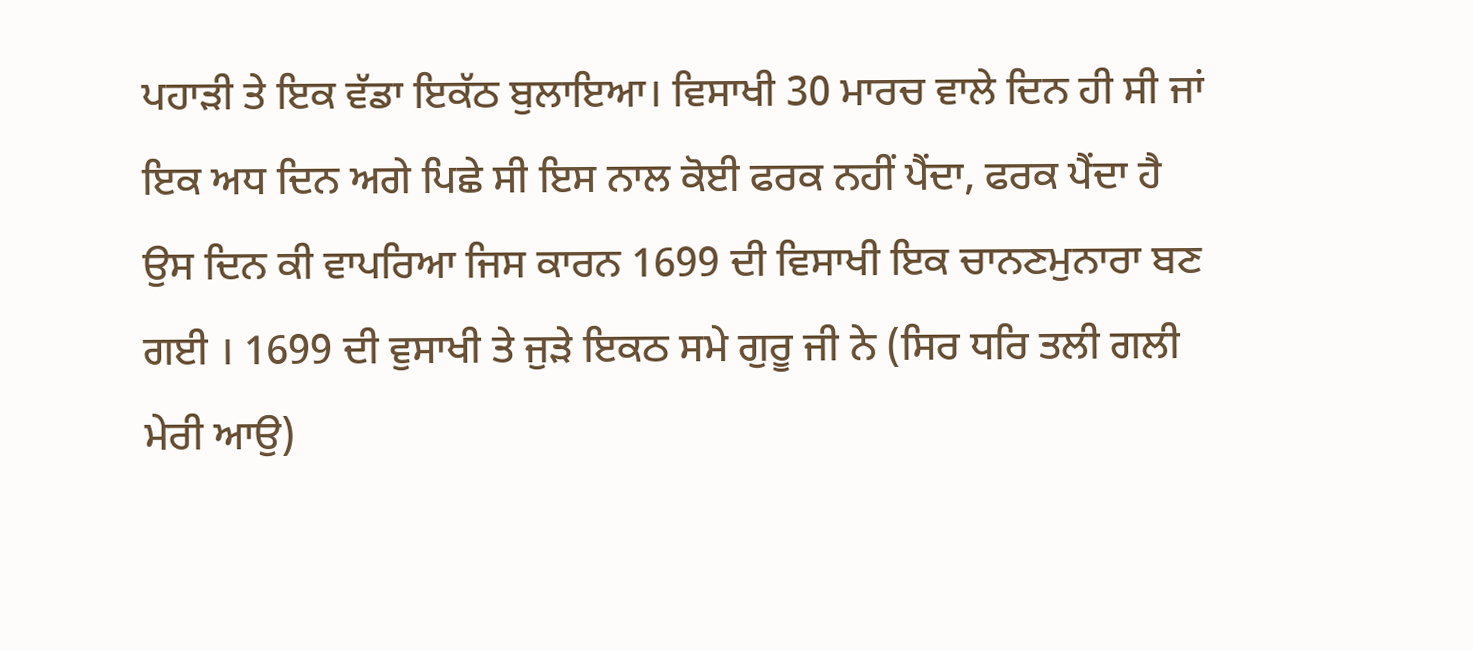ਪਹਾੜੀ ਤੇ ਇਕ ਵੱਡਾ ਇਕੱਠ ਬੁਲਾਇਆ। ਵਿਸਾਖੀ 30 ਮਾਰਚ ਵਾਲੇ ਦਿਨ ਹੀ ਸੀ ਜਾਂ ਇਕ ਅਧ ਦਿਨ ਅਗੇ ਪਿਛੇ ਸੀ ਇਸ ਨਾਲ ਕੋਈ ਫਰਕ ਨਹੀਂ ਪੈਂਦਾ, ਫਰਕ ਪੈਂਦਾ ਹੈ ਉਸ ਦਿਨ ਕੀ ਵਾਪਰਿਆ ਜਿਸ ਕਾਰਨ 1699 ਦੀ ਵਿਸਾਖੀ ਇਕ ਚਾਨਣਮੁਨਾਰਾ ਬਣ ਗਈ । 1699 ਦੀ ਵੁਸਾਖੀ ਤੇ ਜੁੜੇ ਇਕਠ ਸਮੇ ਗੁਰੂ ਜੀ ਨੇ (ਸਿਰ ਧਰਿ ਤਲੀ ਗਲੀ ਮੇਰੀ ਆਉ)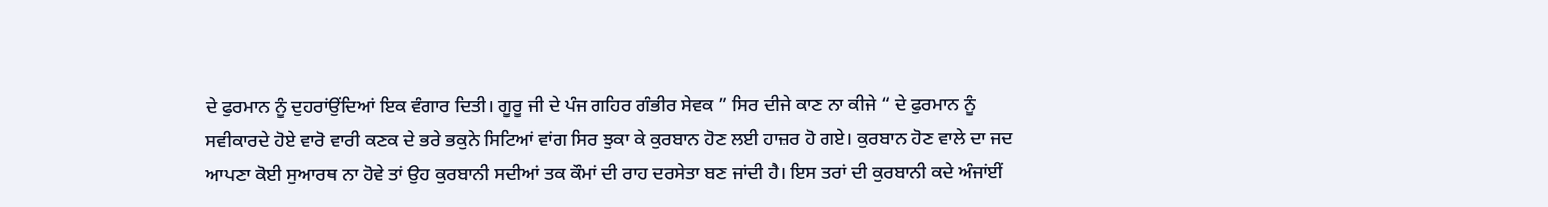ਦੇ ਫੁਰਮਾਨ ਨੂੰ ਦੁਹਰਾਂਉਂਦਿਆਂ ਇਕ ਵੰਗਾਰ ਦਿਤੀ। ਗੂਰੂ ਜੀ ਦੇ ਪੰਜ ਗਹਿਰ ਗੰਭੀਰ ਸੇਵਕ ” ਸਿਰ ਦੀਜੇ ਕਾਣ ਨਾ ਕੀਜੇ “ ਦੇ ਫੁਰਮਾਨ ਨੂੰ ਸਵੀਕਾਰਦੇ ਹੋਏ ਵਾਰੋ ਵਾਰੀ ਕਣਕ ਦੇ ਭਰੇ ਭਕੁਨੇ ਸਿਟਿਆਂ ਵਾਂਗ ਸਿਰ ਝੁਕਾ ਕੇ ਕੁਰਬਾਨ ਹੋਣ ਲਈ ਹਾਜ਼ਰ ਹੋ ਗਏ। ਕੁਰਬਾਨ ਹੋਣ ਵਾਲੇ ਦਾ ਜਦ ਆਪਣਾ ਕੋਈ ਸੁਆਰਥ ਨਾ ਹੋਵੇ ਤਾਂ ਉਹ ਕੁਰਬਾਨੀ ਸਦੀਆਂ ਤਕ ਕੌਮਾਂ ਦੀ ਰਾਹ ਦਰਸੇਤਾ ਬਣ ਜਾਂਦੀ ਹੈ। ਇਸ ਤਰਾਂ ਦੀ ਕੁਰਬਾਨੀ ਕਦੇ ਅੰਜਾਂਈਂ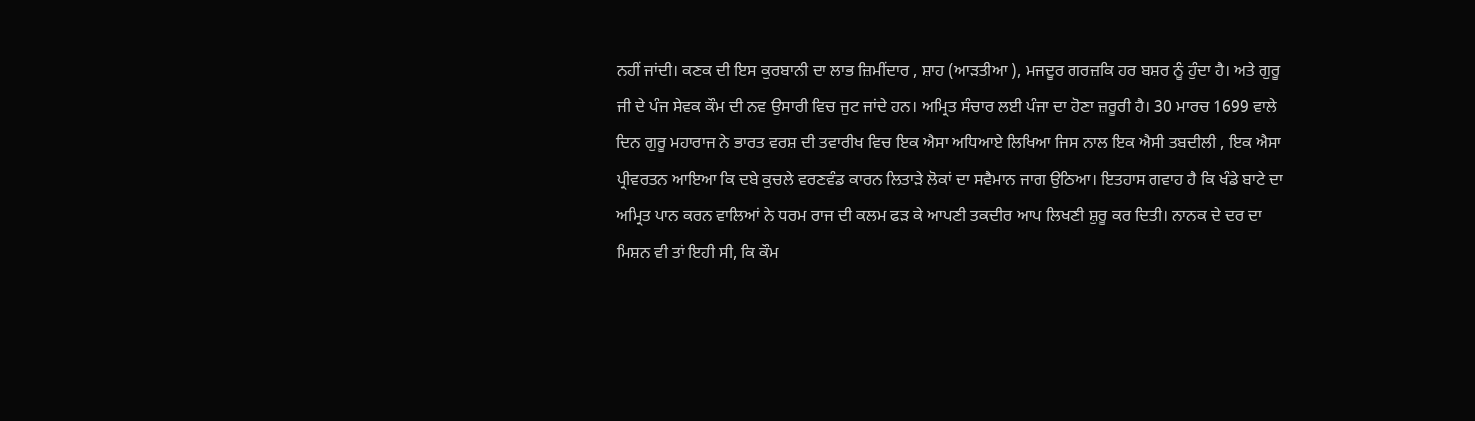ਨਹੀਂ ਜਾਂਦੀ। ਕਣਕ ਦੀ ਇਸ ਕੁਰਬਾਨੀ ਦਾ ਲਾਭ ਜ਼ਿਮੀਂਦਾਰ , ਸ਼ਾਹ (ਆੜਤੀਆ ), ਮਜਦੂਰ ਗਰਜ਼ਕਿ ਹਰ ਬਸ਼ਰ ਨੂੰ ਹੁੰਦਾ ਹੈ। ਅਤੇ ਗੁਰੂ ਜੀ ਦੇ ਪੰਜ ਸੇਵਕ ਕੌਮ ਦੀ ਨਵ ਉਸਾਰੀ ਵਿਚ ਜੁਟ ਜਾਂਦੇ ਹਨ। ਅਮ੍ਰਿਤ ਸੰਚਾਰ ਲਈ ਪੰਜਾ ਦਾ ਹੋਣਾ ਜ਼ਰੂਰੀ ਹੈ। 30 ਮਾਰਚ 1699 ਵਾਲੇ ਦਿਨ ਗੁਰੂ ਮਹਾਰਾਜ ਨੇ ਭਾਰਤ ਵਰਸ਼ ਦੀ ਤਵਾਰੀਖ ਵਿਚ ਇਕ ਐਸਾ ਅਧਿਆਏ ਲਿਖਿਆ ਜਿਸ ਨਾਲ ਇਕ ਐਸੀ ਤਬਦੀਲੀ , ਇਕ ਐਸਾ ਪ੍ਰੀਵਰਤਨ ਆਇਆ ਕਿ ਦਬੇ ਕੁਚਲੇ ਵਰਣਵੰਡ ਕਾਰਨ ਲਿਤਾੜੇ ਲੋਕਾਂ ਦਾ ਸਵੈਮਾਨ ਜਾਗ ਉਠਿਆ। ਇਤਹਾਸ ਗਵਾਹ ਹੈ ਕਿ ਖੰਡੇ ਬਾਟੇ ਦਾ ਅਮ੍ਰਿਤ ਪਾਨ ਕਰਨ ਵਾਲਿਆਂ ਨੇ ਧਰਮ ਰਾਜ ਦੀ ਕਲਮ ਫੜ ਕੇ ਆਪਣੀ ਤਕਦੀਰ ਆਪ ਲਿਖਣੀ ਸ਼ੁਰੂ ਕਰ ਦਿਤੀ। ਨਾਨਕ ਦੇ ਦਰ ਦਾ ਮਿਸ਼ਨ ਵੀ ਤਾਂ ਇਹੀ ਸੀ, ਕਿ ਕੌਮ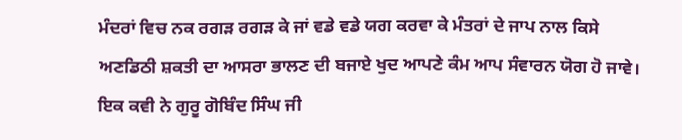ਮੰਦਰਾਂ ਵਿਚ ਨਕ ਰਗੜ ਰਗੜ ਕੇ ਜਾਂ ਵਡੇ ਵਡੇ ਯਗ ਕਰਵਾ ਕੇ ਮੰਤਰਾਂ ਦੇ ਜਾਪ ਨਾਲ ਕਿਸੇ ਅਣਡਿਠੀ ਸ਼ਕਤੀ ਦਾ ਆਸਰਾ ਭਾਲਣ ਦੀ ਬਜਾਏ ਖੁਦ ਆਪਣੇ ਕੰਮ ਆਪ ਸੰਵਾਰਨ ਯੋਗ ਹੋ ਜਾਵੇ। ਇਕ ਕਵੀ ਨੇ ਗੁਰੂ ਗੋਬਿੰਦ ਸਿੰਘ ਜੀ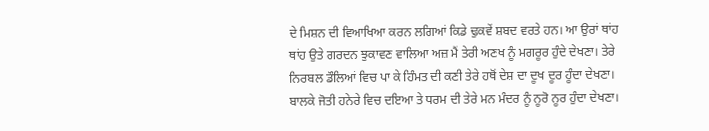ਦੇ ਮਿਸ਼ਨ ਦੀ ਵਿਆਖਿਆ ਕਰਨ ਲਗਿਆਂ ਕਿਡੇ ਢੁਕਵੇਂ ਸ਼ਬਦ ਵਰਤੇ ਹਨ। ਆ ਉਰਾਂ ਥਾਂਹ ਥਾਂਹ ਉਤੇ ਗਰਦਨ ਝੁਕਾਵਣ ਵਾਲਿਆ ਅਜ਼ ਮੈਂ ਤੇਰੀ ਅਣਖ ਨੂੰ ਮਗਰੂਰ ਹੁੰਦੇ ਦੇਖਣਾ। ਤੇਰੇ ਨਿਰਬਲ ਡੌਲਿਆਂ ਵਿਚ ਪਾ ਕੇ ਹਿੰਮਤ ਦੀ ਕਣੀ ਤੇਰੇ ਹਥੋਂ ਦੇਸ਼ ਦਾ ਦੂਖ ਦੂਰ ਹੂੰਦਾ ਦੇਖਣਾ। ਬਾਲਕੇ ਜੋਤੀ ਹਨੇਰੇ ਵਿਚ ਦਇਆ ਤੇ ਧਰਮ ਦੀ ਤੇਰੇ ਮਨ ਮੰਦਰ ਨੂੰ ਨੂਰੋ ਨੂਰ ਹੁੰਦਾ ਦੇਖਣਾ।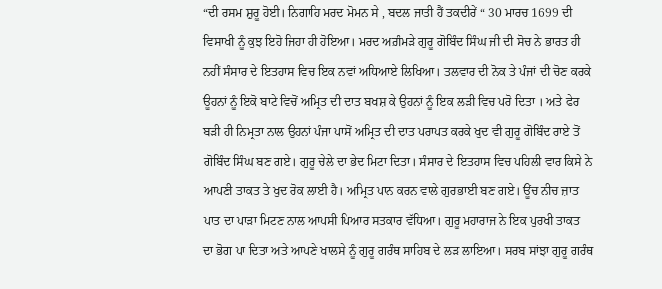“ਦੀ ਰਸਮ ਸ਼ੁਰੂ ਹੋਈ। ਨਿਗਾਹਿ ਮਰਦ ਮੋਮਨ ਸੇ , ਬਦਲ ਜਾਤੀ ਹੈਂ ਤਕਦੀਰੇਂ “ 30 ਮਾਰਚ 1699 ਦੀ ਵਿਸਾਖੀ ਨੂੰ ਕੁਝ ਇਹੋ ਜਿਹਾ ਹੀ ਹੋਇਆ। ਮਰਦ ਅਗ਼ੰਮੜੇ ਗੁਰੂ ਗੋਬਿੰਦ ਸਿੰਘ ਜੀ ਦੀ ਸੋਚ ਨੇ ਭਾਰਤ ਹੀ ਨਹੀਂ ਸੰਸਾਰ ਦੇ ਇਤਹਾਸ ਵਿਚ ਇਕ ਨਵਾਂ ਅਧਿਆਏ ਲਿਖਿਆ। ਤਲਵਾਰ ਦੀ ਨੋਕ ਤੇ ਪੰਜਾਂ ਦੀ ਚੋਣ ਕਰਕੇ ਊਹਨਾਂ ਨੂੰ ਇਕੋ ਬਾਟੇ ਵਿਚੋਂ ਅਮ੍ਰਿਤ ਦੀ ਦਾਤ ਬਖਸ਼ ਕੇ ਉਹਨਾਂ ਨੂੰ ਇਕ ਲੜੀ ਵਿਚ ਪਰੋ ਦਿਤਾ । ਅਤੇ ਫੇਰ ਬੜੀ ਹੀ ਨਿਮ੍ਰਤਾ ਨਾਲ ਉਹਨਾਂ ਪੰਜਾ ਪਾਸੋਂ ਅਮ੍ਰਿਤ ਦੀ ਦਾਤ ਪਰਾਪਤ ਕਰਕੇ ਖੁਦ ਵੀ ਗੁਰੂ ਗੋਬਿੰਦ ਰਾਏ ਤੋਂ ਗੋਬਿੰਦ ਸਿੰਘ ਬਣ ਗਏ। ਗੁਰੂ ਚੇਲੇ ਦਾ ਭੇਦ ਮਿਟਾ ਦਿਤਾ। ਸੰਸਾਰ ਦੇ ਇਤਹਾਸ ਵਿਚ ਪਹਿਲੀ ਵਾਰ ਕਿਸੇ ਨੇ ਆਪਣੀ ਤਾਕਤ ਤੇ ਖੁਦ ਰੋਕ ਲਾਈ ਹੈ। ਅਮ੍ਰਿਤ ਪਾਨ ਕਰਨ ਵਾਲੇ ਗੁਰਭਾਈ ਬਣ ਗਏ। ਊਂਚ ਨੀਚ ਜ਼ਾਤ ਪਾਤ ਦਾ ਪਾੜਾ ਮਿਟਣ ਨਾਲ ਆਪਸੀ ਪਿਆਰ ਸਤਕਾਰ ਵੱਧਿਆ। ਗੁਰੂ ਮਹਾਰਾਜ ਨੇ ਇਕ ਪੁਰਖੀ ਤਾਕਤ ਦਾ ਭੋਗ ਪਾ ਦਿਤਾ ਅਤੇ ਆਪਣੇ ਖਾਲਸੇ ਨੂੰ ਗੁਰੂ ਗਰੰਥ ਸਾਹਿਬ ਦੇ ਲੜ ਲਾਇਆ। ਸਰਬ ਸਾਂਝਾ ਗੁਰੂ ਗਰੰਥ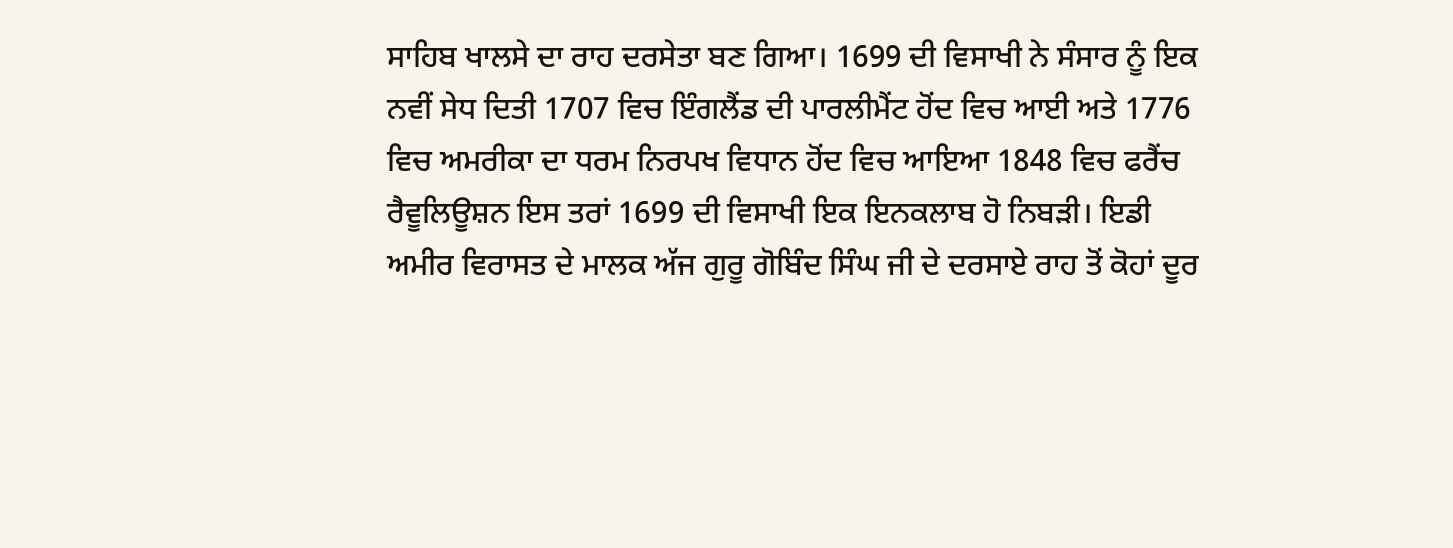ਸਾਹਿਬ ਖਾਲਸੇ ਦਾ ਰਾਹ ਦਰਸੇਤਾ ਬਣ ਗਿਆ। 1699 ਦੀ ਵਿਸਾਖੀ ਨੇ ਸੰਸਾਰ ਨੂੰ ਇਕ ਨਵੀਂ ਸੇਧ ਦਿਤੀ 1707 ਵਿਚ ਇੰਗਲੈਂਡ ਦੀ ਪਾਰਲੀਮੈਂਟ ਹੋਂਦ ਵਿਚ ਆਈ ਅਤੇ 1776 ਵਿਚ ਅਮਰੀਕਾ ਦਾ ਧਰਮ ਨਿਰਪਖ ਵਿਧਾਨ ਹੋਂਦ ਵਿਚ ਆਇਆ 1848 ਵਿਚ ਫਰੈਂਚ ਰੈਵੂਲਿਊਸ਼ਨ ਇਸ ਤਰਾਂ 1699 ਦੀ ਵਿਸਾਖੀ ਇਕ ਇਨਕਲਾਬ ਹੋ ਨਿਬੜੀ। ਇਡੀ ਅਮੀਰ ਵਿਰਾਸਤ ਦੇ ਮਾਲਕ ਅੱਜ ਗੁਰੂ ਗੋਬਿੰਦ ਸਿੰਘ ਜੀ ਦੇ ਦਰਸਾਏ ਰਾਹ ਤੋਂ ਕੋਹਾਂ ਦੂਰ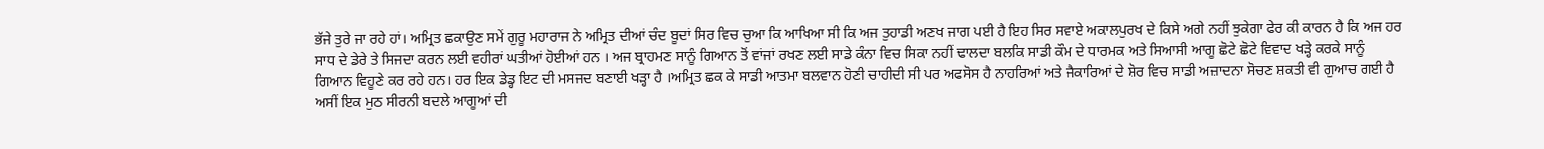ਭੱਜੇ ਤੁਰੇ ਜਾ ਰਹੇ ਹਾਂ। ਅਮ੍ਰਿਤ ਛਕਾਉਣ ਸਮੇਂ ਗੁਰੂ ਮਹਾਰਾਜ ਨੇ ਅਮ੍ਰਿਤ ਦੀਆਂ ਚੰਦ ਬੂਦਾਂ ਸਿਰ ਵਿਚ ਚੁਆ ਕਿ ਆਖਿਆ ਸੀ ਕਿ ਅਜ ਤੁਹਾਡੀ ਅਣਖ ਜਾਗ ਪਈ ਹੈ ਇਹ ਸਿਰ ਸਵਾਏ ਅਕਾਲਪੁਰਖ ਦੇ ਕਿਸੇ ਅਗੇ ਨਹੀਂ ਝੁਕੇਗਾ ਫੇਰ ਕੀ ਕਾਰਨ ਹੈ ਕਿ ਅਜ ਹਰ ਸਾਧ ਦੇ ਡੇਰੇ ਤੇ ਸਿਜਦਾ ਕਰਨ ਲਈ ਵਹੀਰਾਂ ਘਤੀਆਂ ਹੋਈਆਂ ਹਨ । ਅਜ ਬ੍ਰਾਹਮਣ ਸਾਨੂੰ ਗਿਆਨ ਤੋਂ ਵਾਂਜਾਂ ਰਖਣ ਲਈ ਸਾਡੇ ਕੰਨਾ ਵਿਚ ਸਿਕਾ ਨਹੀਂ ਢਾਲਦਾ ਬਲਕਿ ਸਾਡੀ ਕੌਮ ਦੇ ਧਾਰਮਕ ਅਤੇ ਸਿਆਸੀ ਆਗੂ ਛੋਟੇ ਛੋਟੇ ਵਿਵਾਦ ਖੜ੍ਹੇ ਕਰਕੇ ਸਾਨੂੰ ਗਿਆਨ ਵਿਹੂਣੇ ਕਰ ਰਹੇ ਹਨ। ਹਰ ਇਕ ਡੇਡ੍ਹ ਇਟ ਦੀ ਮਸਜਦ ਬਣਾਈ ਖੜ੍ਹਾ ਹੈ ।ਅਮ੍ਰਿਤ ਛਕ ਕੇ ਸਾਡੀ ਆਤਮਾ ਬਲਵਾਨ ਹੋਣੀ ਚਾਹੀਦੀ ਸੀ ਪਰ ਅਫਸੋਸ ਹੈ ਨਾਹਰਿਆਂ ਅਤੇ ਜੈਕਾਰਿਆਂ ਦੇ ਸ਼ੋਰ ਵਿਚ ਸਾਡੀ ਅਜ਼ਾਦਨਾ ਸੋਚਣ ਸ਼ਕਤੀ ਵੀ ਗੁਆਚ ਗਈ ਹੈ ਅਸੀਂ ਇਕ ਮੁਠ ਸੀਰਨੀ ਬਦਲੇ ਆਗੂਆਂ ਦੀ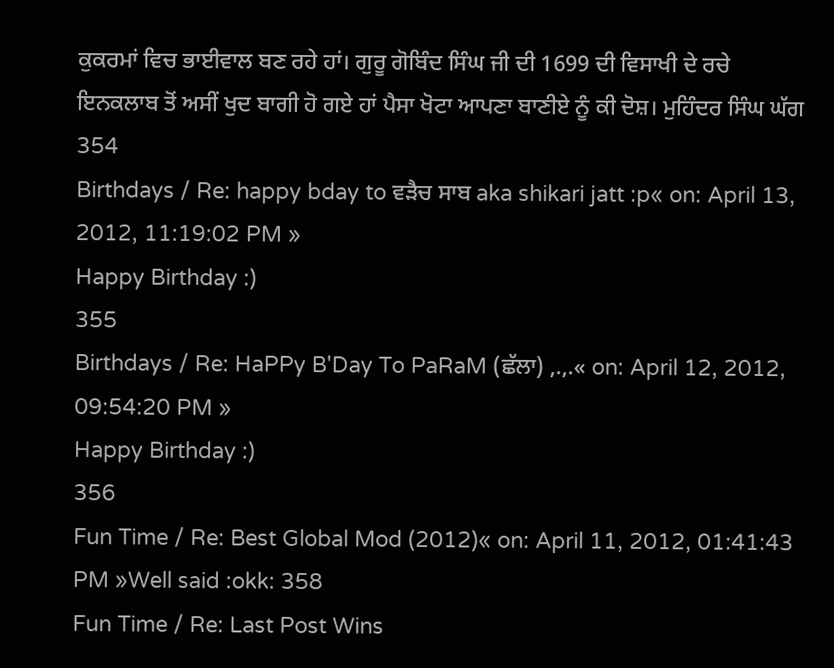ਕੁਕਰਮਾਂ ਵਿਚ ਭਾਈਵਾਲ ਬਣ ਰਹੇ ਹਾਂ। ਗੁਰੂ ਗੋਬਿੰਦ ਸਿੰਘ ਜੀ ਦੀ 1699 ਦੀ ਵਿਸਾਖੀ ਦੇ ਰਚੇ ਇਨਕਲਾਬ ਤੋਂ ਅਸੀਂ ਖੁਦ ਬਾਗੀ ਹੋ ਗਏ ਹਾਂ ਪੈਸਾ ਖੋਟਾ ਆਪਣਾ ਬਾਣੀਏ ਨੂੰ ਕੀ ਦੋਸ਼। ਮੁਹਿੰਦਰ ਸਿੰਘ ਘੱਗ 354
Birthdays / Re: happy bday to ਵੜੈਚ ਸਾਬ aka shikari jatt :p« on: April 13, 2012, 11:19:02 PM »
Happy Birthday :)
355
Birthdays / Re: HaPPy B'Day To PaRaM (ਛੱਲਾ) ,.,.« on: April 12, 2012, 09:54:20 PM »
Happy Birthday :)
356
Fun Time / Re: Best Global Mod (2012)« on: April 11, 2012, 01:41:43 PM »Well said :okk: 358
Fun Time / Re: Last Post Wins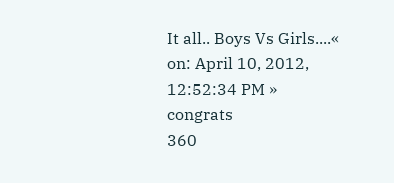It all.. Boys Vs Girls....« on: April 10, 2012, 12:52:34 PM »
congrats
360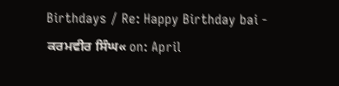Birthdays / Re: Happy Birthday bai - ਕਰਮਵੀਰ ਸਿੰਘ« on: April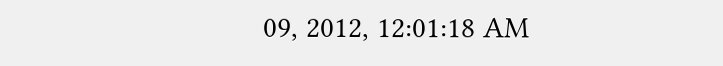09, 2012, 12:01:18 AM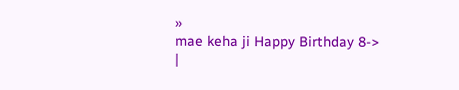»
mae keha ji Happy Birthday 8->
|